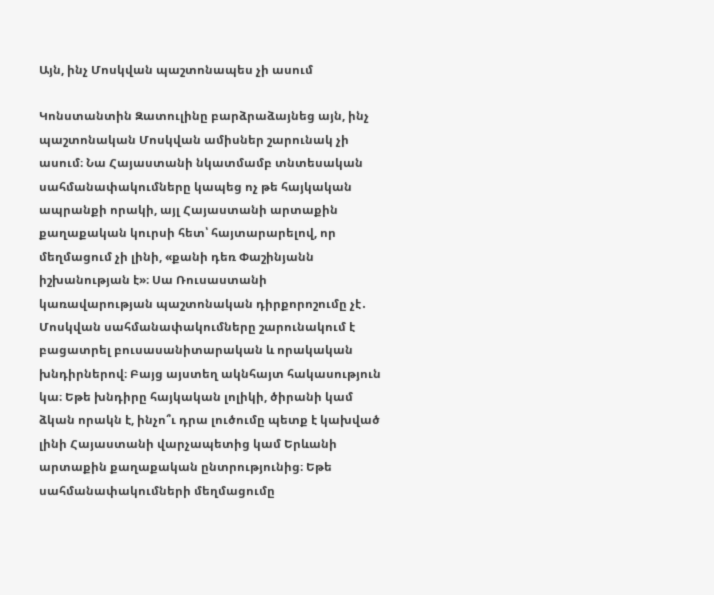Այն, ինչ Մոսկվան պաշտոնապես չի ասում

Կոնստանտին Զատուլինը բարձրաձայնեց այն, ինչ պաշտոնական Մոսկվան ամիսներ շարունակ չի ասում։ Նա Հայաստանի նկատմամբ տնտեսական սահմանափակումները կապեց ոչ թե հայկական ապրանքի որակի, այլ Հայաստանի արտաքին քաղաքական կուրսի հետ՝ հայտարարելով, որ մեղմացում չի լինի, «քանի դեռ Փաշինյանն իշխանության է»։ Սա Ռուսաստանի կառավարության պաշտոնական դիրքորոշումը չէ․ Մոսկվան սահմանափակումները շարունակում է բացատրել բուսասանիտարական և որակական խնդիրներով։ Բայց այստեղ ակնհայտ հակասություն կա։ Եթե խնդիրը հայկական լոլիկի, ծիրանի կամ ձկան որակն է, ինչո՞ւ դրա լուծումը պետք է կախված լինի Հայաստանի վարչապետից կամ Երևանի արտաքին քաղաքական ընտրությունից։ Եթե սահմանափակումների մեղմացումը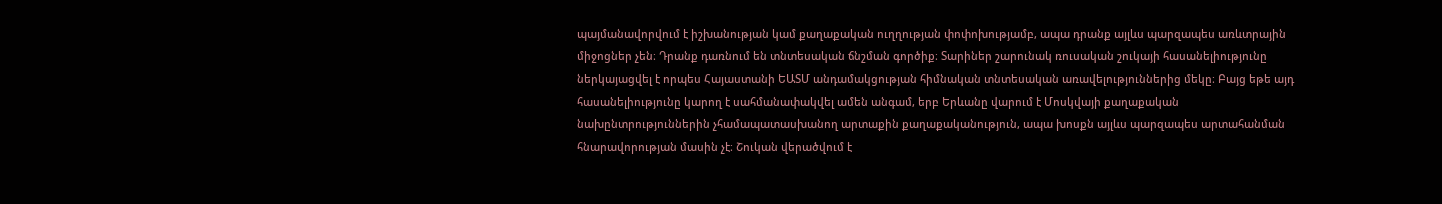պայմանավորվում է իշխանության կամ քաղաքական ուղղության փոփոխությամբ, ապա դրանք այլևս պարզապես առևտրային միջոցներ չեն։ Դրանք դառնում են տնտեսական ճնշման գործիք։ Տարիներ շարունակ ռուսական շուկայի հասանելիությունը ներկայացվել է որպես Հայաստանի ԵԱՏՄ անդամակցության հիմնական տնտեսական առավելություններից մեկը։ Բայց եթե այդ հասանելիությունը կարող է սահմանափակվել ամեն անգամ, երբ Երևանը վարում է Մոսկվայի քաղաքական նախընտրություններին չհամապատասխանող արտաքին քաղաքականություն, ապա խոսքն այլևս պարզապես արտահանման հնարավորության մասին չէ։ Շուկան վերածվում է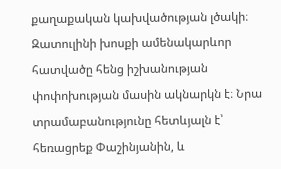քաղաքական կախվածության լծակի։ Զատուլինի խոսքի ամենակարևոր հատվածը հենց իշխանության փոփոխության մասին ակնարկն է։ Նրա տրամաբանությունը հետևյալն է՝ հեռացրեք Փաշինյանին, և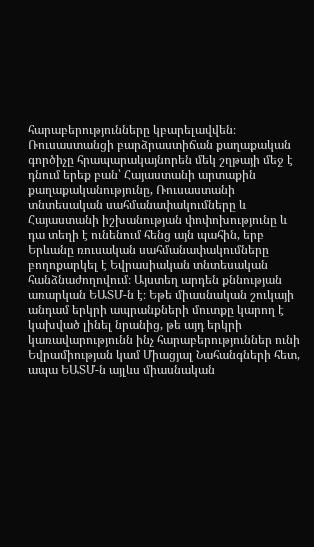հարաբերությունները կբարելավվեն։ Ռուսաստանցի բարձրաստիճան քաղաքական գործիչը հրապարակայնորեն մեկ շղթայի մեջ է դնում երեք բան՝ Հայաստանի արտաքին քաղաքականությունը, Ռուսաստանի տնտեսական սահմանափակումները և Հայաստանի իշխանության փոփոխությունը և դա տեղի է ունենում հենց այն պահին, երբ Երևանը ռուսական սահմանափակումները բողոքարկել է Եվրասիական տնտեսական հանձնաժողովում։ Այստեղ արդեն քննության առարկան ԵԱՏՄ-ն է։ Եթե միասնական շուկայի անդամ երկրի ապրանքների մուտքը կարող է կախված լինել նրանից, թե այդ երկրի կառավարությունն ինչ հարաբերություններ ունի Եվրամիության կամ Միացյալ Նահանգների հետ, ապա ԵԱՏՄ-ն այլևս միասնական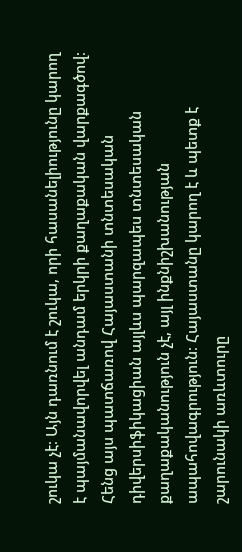շուկա չէ։ Այն դառնում է շուկա, որի հասանելիությունը կարող է պայմանավորվել անդամ երկրի քաղաքական վարքագծով։ Հենց այս պատճառով Հայաստանի տնտեսական դիվերսիֆիկացիան այլևս պարզապես տնտեսական քաղաքականություն չէ, այլ ինքնիշխանության ապահովագրություն։ Հայաստանը կարող է և պետք է շարունակի առևտուրը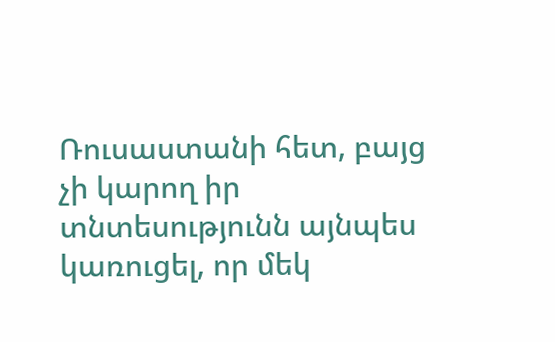Ռուսաստանի հետ, բայց չի կարող իր տնտեսությունն այնպես կառուցել, որ մեկ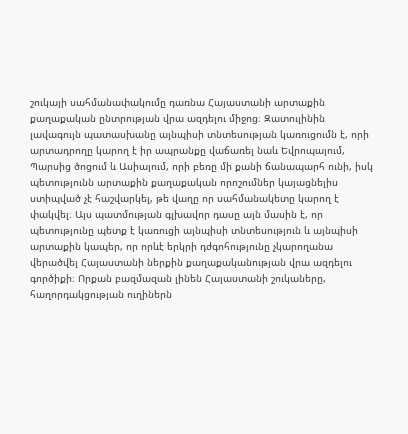շուկայի սահմանափակումը դառնա Հայաստանի արտաքին քաղաքական ընտրության վրա ազդելու միջոց։ Զատուլինին լավագույն պատասխանը այնպիսի տնտեսության կառուցումն է, որի արտադրողը կարող է իր ապրանքը վաճառել նաև Եվրոպայում, Պարսից ծոցում և Ասիայում, որի բեռը մի քանի ճանապարհ ունի, իսկ պետությունն արտաքին քաղաքական որոշումներ կայացնելիս ստիպված չէ հաշվարկել, թե վաղը որ սահմանակետը կարող է փակվել։ Այս պատմության գլխավոր դասը այն մասին է, որ պետությունը պետք է կառուցի այնպիսի տնտեսություն և այնպիսի արտաքին կապեր, որ որևէ երկրի դժգոհությունը չկարողանա վերածվել Հայաստանի ներքին քաղաքականության վրա ազդելու գործիքի։ Որքան բազմազան լինեն Հայաստանի շուկաները, հաղորդակցության ուղիներն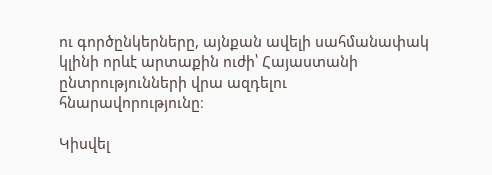ու գործընկերները, այնքան ավելի սահմանափակ կլինի որևէ արտաքին ուժի՝ Հայաստանի ընտրությունների վրա ազդելու հնարավորությունը։

Կիսվել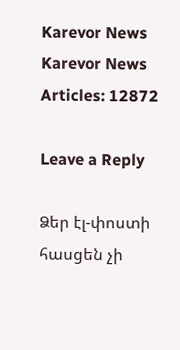Karevor News
Karevor News
Articles: 12872

Leave a Reply

Ձեր էլ-փոստի հասցեն չի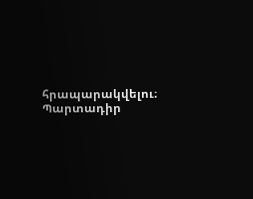հրապարակվելու։ Պարտադիր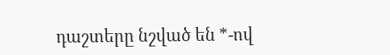դաշտերը նշված են *-ով